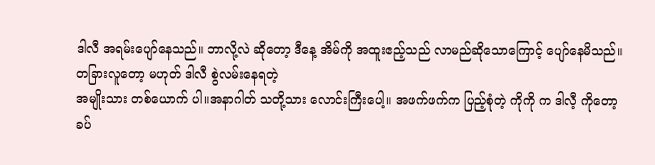ဒါလီ အရမ်းပျော်နေသည်။ ဘာလို့လဲ ဆိုတော့ ဒီနေ့ အိမ်ကို အထူးဧည့်သည် လာမည်ဆိုသောကြောင့် ပျော်နေမိသည်။
တခြားလူတော့ မဟုတ် ဒါလီ စွဲလမ်းနေရတဲ့
အမျိုးသား တစ်ယောက် ပါ။အနာဂါတ် သတို့သား လောင်းကြီးပေါ့။ အဖက်ဖက်က ပြည့်စုံတဲ့ ကိုကို က ဒါလီ့ ကိုတော့
ခပ်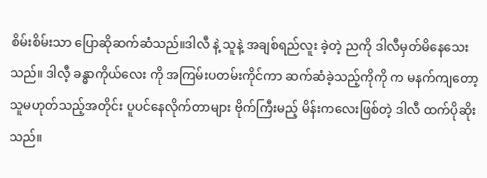စိမ်းစိမ်းသာ ပြောဆိုဆက်ဆံသည်။ဒါလီ နဲ့ သူနဲ့ အချစ်ရည်လူး ခဲ့တဲ့ ညကို ဒါလီမှတ်မိနေသေးသည်။ ဒါလီ့ ခန္ဓာကိုယ်လေး ကို အကြမ်းပတမ်းကိုင်ကာ ဆက်ဆံခဲ့သည့်ကိုကို က မနက်ကျတော့ သူမဟုတ်သည့်အတိုင်း ပူပင်နေလိုက်တာများ ဗိုက်ကြီးမည့် မိန်းကလေးဖြစ်တဲ့ ဒါလီ ထက်ပိုဆိုးသည်။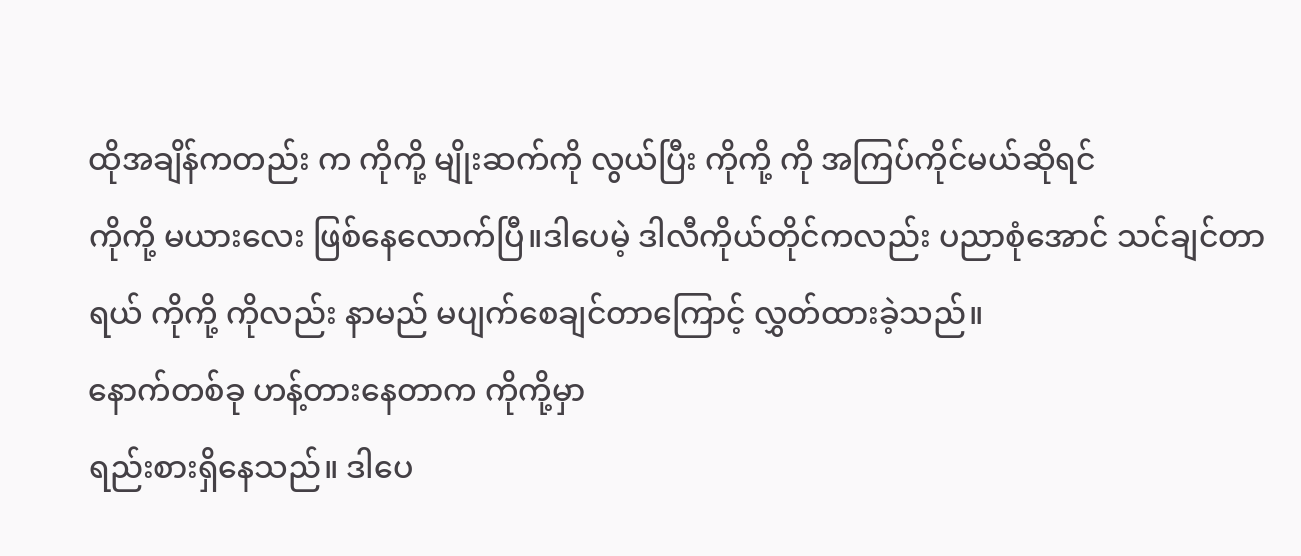ထိုအချိန်ကတည်း က ကိုကို့ မျိုးဆက်ကို လွယ်ပြီး ကိုကို့ ကို အကြပ်ကိုင်မယ်ဆိုရင်
ကိုကို့ မယားလေး ဖြစ်နေလောက်ပြီ။ဒါပေမဲ့ ဒါလီကိုယ်တိုင်ကလည်း ပညာစုံအောင် သင်ချင်တာရယ် ကိုကို့ ကိုလည်း နာမည် မပျက်စေချင်တာကြောင့် လွှတ်ထားခဲ့သည်။
နောက်တစ်ခု ဟန့်တားနေတာက ကိုကို့မှာ
ရည်းစားရှိနေသည်။ ဒါပေ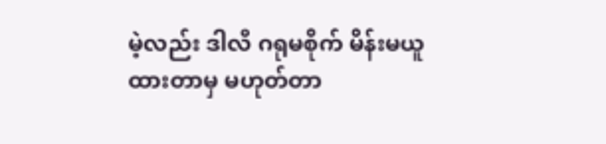မဲ့လည်း ဒါလီ ဂရုမစိုက် မိန်းမယူထားတာမှ မဟုတ်တာ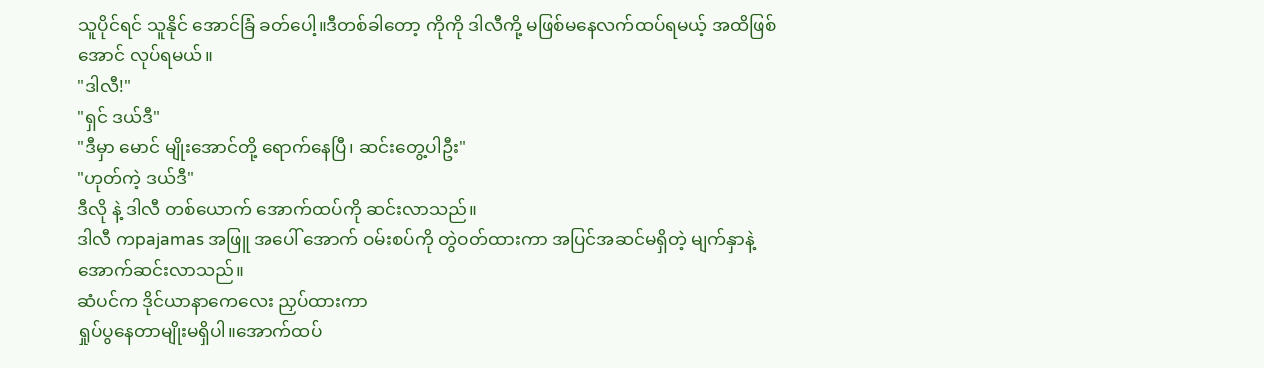သူပိုင်ရင် သူနိုင် အောင်ခြံ ခတ်ပေါ့။ဒီတစ်ခါတော့ ကိုကို ဒါလီကို့ မဖြစ်မနေလက်ထပ်ရမယ့် အထိဖြစ်အောင် လုပ်ရမယ်။
"ဒါလီ!"
"ရှင် ဒယ်ဒီ"
"ဒီမှာ မောင် မျိုးအောင်တို့ ရောက်နေပြီ၊ ဆင်းတွေ့ပါဦး"
"ဟုတ်ကဲ့ ဒယ်ဒီ"
ဒီလို နဲ့ ဒါလီ တစ်ယောက် အောက်ထပ်ကို ဆင်းလာသည်။
ဒါလီ ကpajamas အဖြူ အပေါ် အောက် ဝမ်းစပ်ကို တွဲဝတ်ထားကာ အပြင်အဆင်မရှိတဲ့ မျက်နှာနဲ့အောက်ဆင်းလာသည်။
ဆံပင်က ဒိုင်ယာနာကေလေး ညှပ်ထားကာ
ရှုပ်ပွနေတာမျိုးမရှိပါ။အောက်ထပ်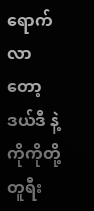ရောက်လာတော့ ဒယ်ဒီ နဲ့ ကိုကိုတို့ တူရီး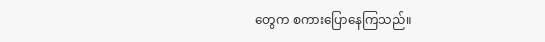တွေက စကားပြောနေကြသည်။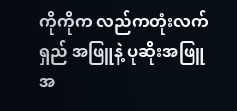ကိုကိုက လည်ကတုံးလက်ရှည် အဖြူနဲ့ ပုဆိုးအဖြူအ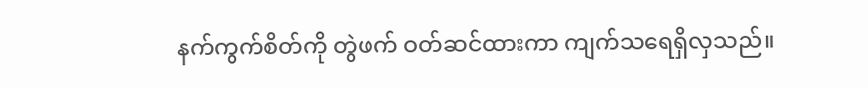နက်ကွက်စိတ်ကို တွဲဖက် ဝတ်ဆင်ထားကာ ကျက်သရေရှိလှသည်။